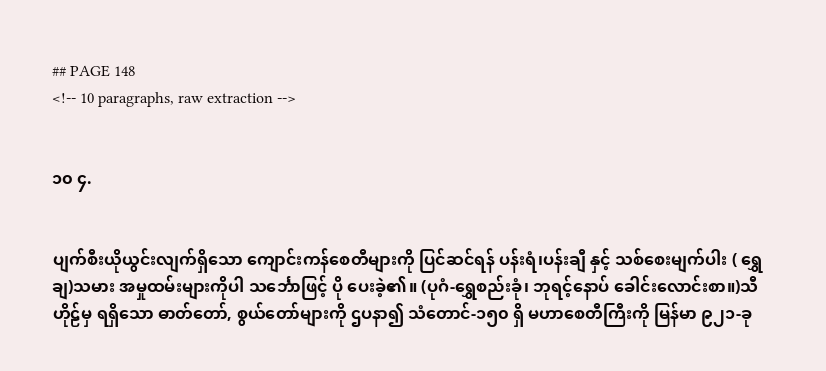## PAGE 148
<!-- 10 paragraphs, raw extraction -->


၁၀ ၄.


ပျက်စီးယိုယွင်းလျက်ရှိသော ကျောင်းကန်စေတီများကို ပြင်ဆင်ရန် ပန်းရံ၊ပန်းချီ နှင့် သစ်စေးမျက်ပါး ( ရွှေချ)သမား အမှုထမ်းများကိုပါ သင်္ဘောဖြင့် ပို ပေးခဲ့၏။ (ပုဂံ-ရွှေစည်းခုံ၊ ဘုရင့်နောပ် ခေါင်းလောင်းစာ။)သီဟိုဠ်မှ ရရှိသော ဓာတ်တော်, စွယ်တော်များကို ဌပနာ၍ သံတောင်-၁၅၀ ရှိ မဟာစေတီကြီးကို မြန်မာ ၉၂၁-ခု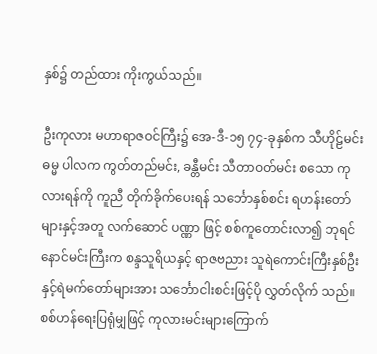နှစ်၌ တည်ထား ကိုးကွယ်သည်။

ဦးကုလား မဟာရာဇဝင်ကြီး၌ အေ-ဒီ-၁၅ ၇၄-ခုနှစ်က သီဟိုဠ်မင်း ဓမ္မ ပါလက ကွတ်တည်မင်း, ခန္တီမင်း သီတာဝတ်မင်း စသော ကုလားရန်ကို ကူညီ တိုက်ခိုက်ပေးရန် သင်္ဘောနှစ်စင်း ရဟန်းတော်များနှင့်အတူ လက်ဆောင် ပဏ္ဏာ ဖြင့် စစ်ကူတောင်းလာ၍ ဘုရင်နောင်မင်းကြီးက စန္ဒသူရိယနှင့် ရာဇဗညား သူရဲကောင်းကြီးနှစ်ဦးနှင့်ရဲမက်တော်များအား သင်္ဘောငါးစင်းဖြင့်ပို လွှတ်လိုက် သည်။ စစ်ဟန်ရေးပြရုံမျှဖြင့် ကုလားမင်းများကြောက်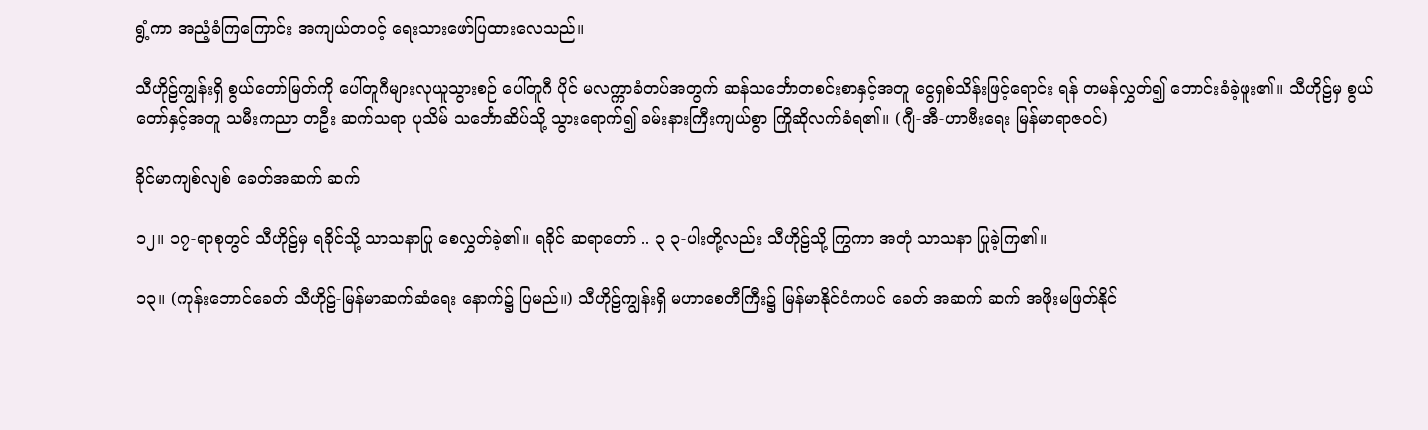ရွံ့ကာ အညံ့ခံကြကြောင်း အကျယ်တဝင့် ရေးသားဖော်ပြထားလေသည်။

သီဟိုဠ်ကျွန်းရှိ စွယ်တော်မြတ်ကို ပေါ်တူဂီများလုယူသွားစဉ် ပေါ်တူဂီ ပိုင် မလက္ကာခံတပ်အတွက် ဆန်သင်္ဘောတစင်းစာနှင့်အတူ ငွေရှစ်သိန်းဖြင့်ရောင်း ရန် တမန်လွှတ်၍ ဘောင်းခံခဲ့ဖူး၏။ သီဟိုဠ်မှ စွယ်တော်နှင့်အတူ သမီးကညာ တဦး ဆက်သရာ ပုသိမ် သင်္ဘောဆိပ်သို့ သွားရောက်၍ ခမ်းနားကြီးကျယ်စွာ ကြိုဆိုလက်ခံရ၏။ (ဂျီ-အီ-ဟာဗီးရေး မြန်မာရာဇဝင်)

ခိုင်မာကျစ်လျစ် ခေတ်အဆက် ဆက်

၁၂။ ၁၇-ရာစုတွင် သီဟိုဠ်မှ ရခိုင်သို့ သာသနာပြု စေလွှတ်ခဲ့၏။ ရခိုင် ဆရာတော် .. ၃ ၃-ပါးတို့လည်း သီဟိုဠ်သို့ ကြွကာ အတုံ သာသနာ ပြုခဲ့ကြ၏။

၁၃။ (ကုန်းဘောင်ခေတ် သီဟိုဠ်-မြန်မာဆက်ဆံရေး နောက်၌ ပြမည်။) သီဟိုဠ်ကျွန်းရှိ မဟာစေတီကြီး၌ မြန်မာနိုင်ငံကပင် ခေတ် အဆက် ဆက် အဖိုးမဖြတ်နိုင်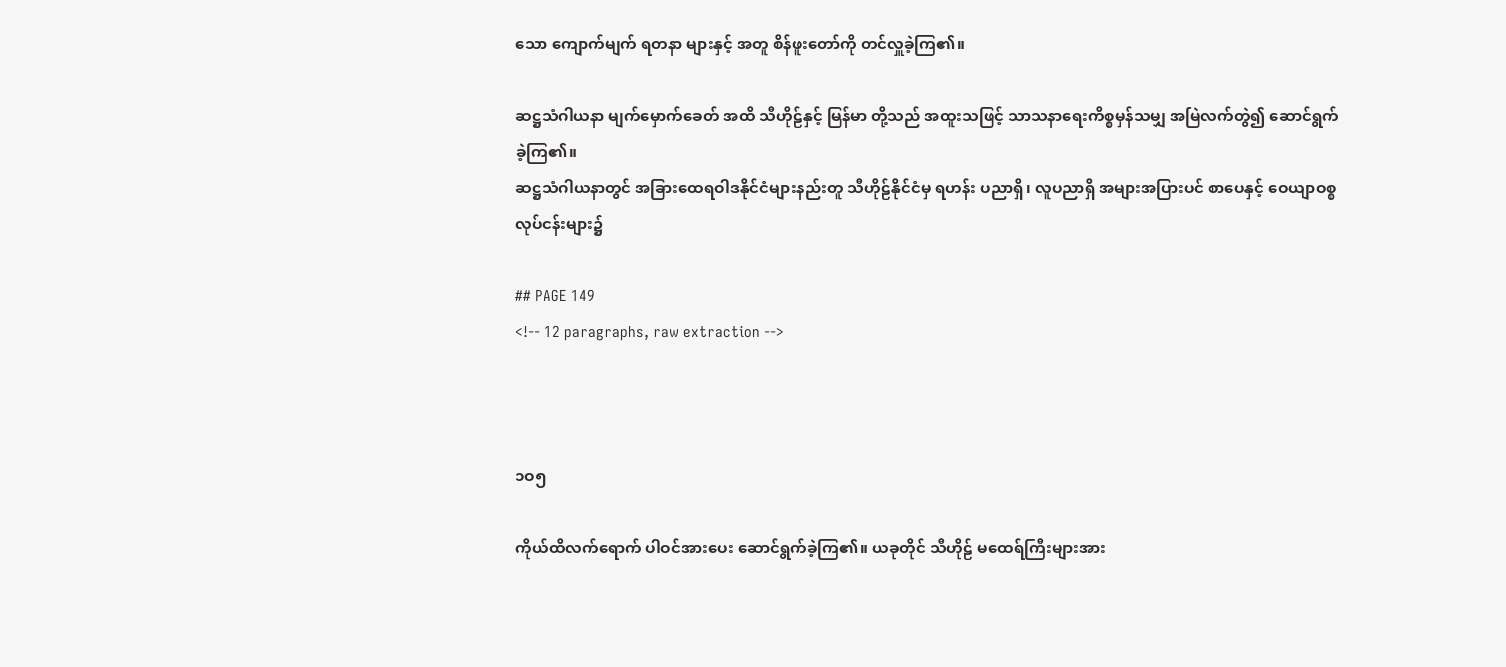သော ကျောက်မျက် ရတနာ များနှင့် အတူ စိန်ဖူးတော်ကို တင်လှူခဲ့ကြ၏။

ဆဋ္ဌသံဂါယနာ မျက်မှောက်ခေတ် အထိ သီဟိုဠ်နှင့် မြန်မာ တို့သည် အထူးသဖြင့် သာသနာရေးကိစ္စမှန်သမျှ အမြဲလက်တွဲ၍ ဆောင်ရွက် ခဲ့ကြ၏။
ဆဋ္ဌသံဂါယနာတွင် အခြားထေရဝါဒနိုင်ငံများနည်းတူ သီဟိုဠ်နိုင်ငံမှ ရဟန်း ပညာရှိ၊ လူပညာရှိ အများအပြားပင် စာပေနှင့် ဝေယျာဝစ္စ လုပ်ငန်းများ၌

## PAGE 149
<!-- 12 paragraphs, raw extraction -->



၁ဝ၅

ကိုယ်ထိလက်ရောက် ပါဝင်အားပေး ဆောင်ရွက်ခဲ့ကြ၏။ ယခုတိုင် သီဟိုဠ် မထေရ်ကြီးများအား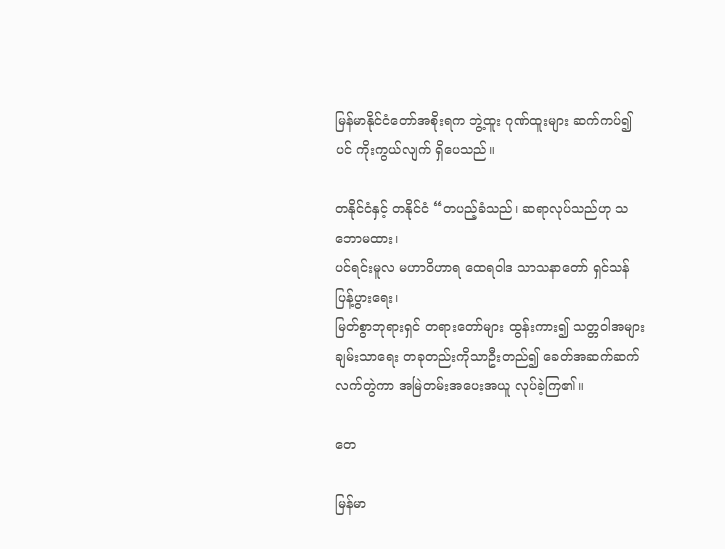မြန်မာနိုင်ငံတော်အစိုးရက ဘွဲ့ထူး ဂုဏ်ထူးများ ဆက်ကပ်၍ ပင် ကိုးကွယ်လျက် ရှိပေသည်။

တနိုင်ငံနှင့် တနိုင်ငံ “တပည့်ခံသည်၊ ဆရာလုပ်သည်ဟု သဘောမထား၊
ပင်ရင်းမူလ မဟာဝိဟာရ ထေရဝါဒ သာသနာတော် ရှင်သန် ပြန့်ပွားရေး၊
မြတ်စွာဘုရားရှင် တရားတော်များ ထွန်းကား၍ သတ္တဝါအများ ချမ်းသာရေး တခုတည်းကိုသာဦးတည်၍ ခေတ်အဆက်ဆက် လက်တွဲကာ အမြဲတမ်းအပေးအယူ လုပ်ခဲ့ကြ၏။

တေ

မြန်မာ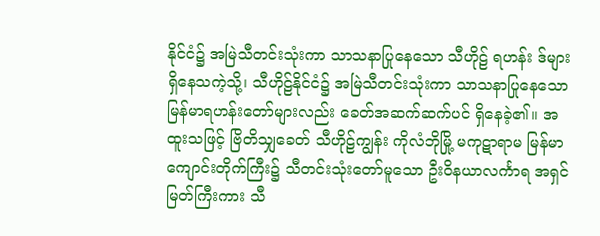နိုင်ငံ၌ အမြဲသီတင်းသုံးကာ သာသနာပြုနေသော သီဟိုဠ် ရဟန်း ဒ်များ ရှိနေသကဲ့သို့၊ သီဟိုဠ်နိုင်ငံ၌ အမြဲသီတင်းသုံးကာ သာသနာပြုနေသော မြန်မာရဟန်းတော်များလည်း ခေတ်အဆက်ဆက်ပင် ရှိနေခဲ့၏။ အထူးသဖြင့် ဗြိတိသျှခေတ် သီဟိုဠ်ကျွန်း ကိုလံဘိုမြို့ မကုဋာရာမ မြန်မာ ကျောင်းတိုက်ကြီး၌ သီတင်းသုံးတော်မူသော ဦးဝိနယာလင်္ကာရ အရှင်မြတ်ကြီးကား သီ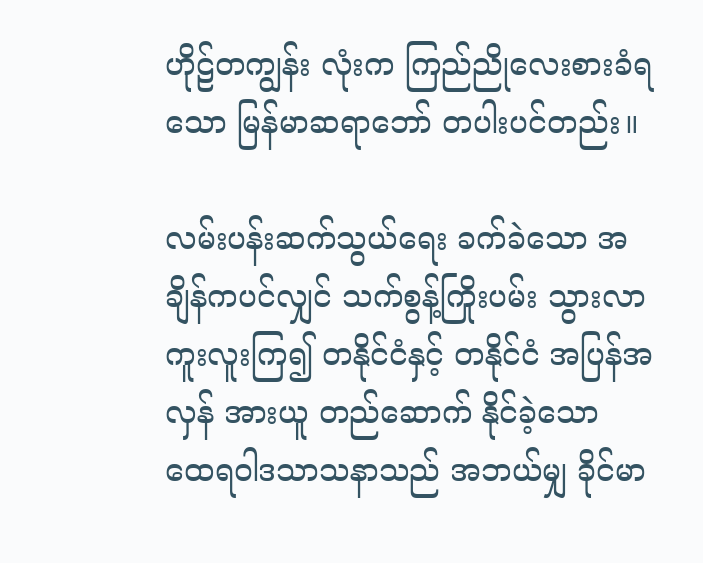ဟိုဠ်တကျွန်း လုံးက ကြည်ညိုလေးစားခံရသော မြန်မာဆရာဘော် တပါးပင်တည်း။

လမ်းပန်းဆက်သွယ်ရေး ခက်ခဲသော အချိန်ကပင်လျှင် သက်စွန့်ကြိုးပမ်း သွားလာကူးလူးကြ၍ တနိုင်ငံနှင့် တနိုင်ငံ အပြန်အလှန် အားယူ တည်ဆောက် နိုင်ခဲ့သော ထေရဝါဒသာသနာသည် အဘယ်မျှ ခိုင်မာ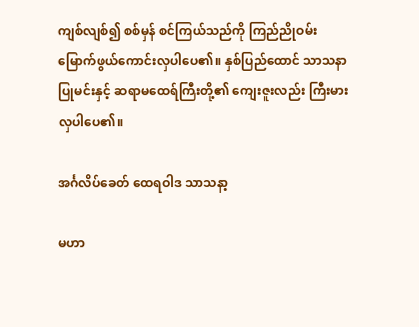ကျစ်လျစ်၍ စစ်မှန် စင်ကြယ်သည်ကို ကြည်ညိုဝမ်းမြောက်ဖွယ်ကောင်းလှပါပေ၏။ နှစ်ပြည်ထောင် သာသနာပြုမင်းနှင့် ဆရာမထေရ်ကြီးတို့၏ ကျေးဇူးလည်း ကြီးမားလှပါပေ၏။

အင်္ဂလိပ်ခေတ် ထေရဝါဒ သာသနာ့

မဟာ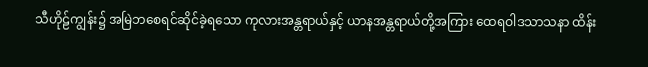သီဟိုဠ်ကျွန်း၌ အမြဲဘစေရင်ဆိုင်ခဲ့ရသော ကုလားအန္တရာယ်နှင့် ယာနအန္တရာယ်တို့အကြား ထေရဝါဒသာသနာ ထိန်း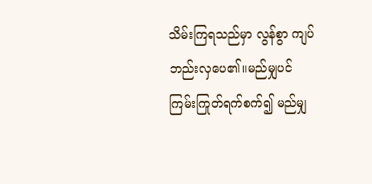သိမ်းကြရသည်မှာ လွန်စွာ ကျပ်ဘည်းလှပေ၏။မည်မျှပင် ကြမ်းကြုတ်ရက်စက်၍ မည်မျှ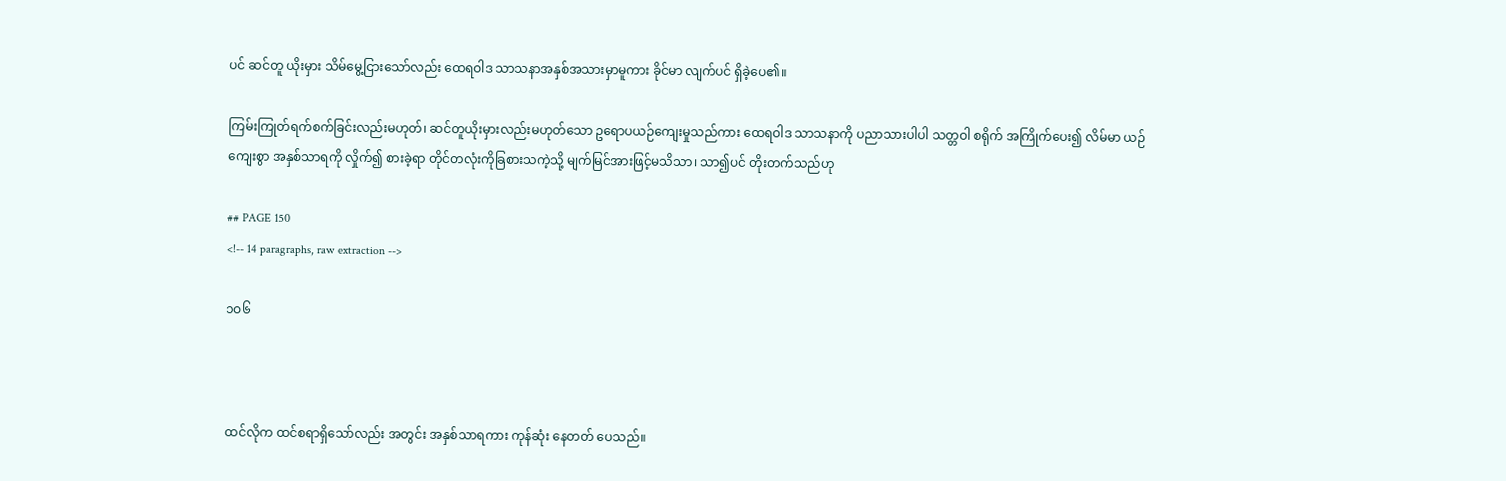ပင် ဆင်တူ ယိုးမှား သိမ်မွေ့ငြားသော်လည်း ထေရဝါဒ သာသနာအနှစ်အသားမှာမူကား ခိုင်မာ လျက်ပင် ရှိခဲ့ပေ၏။

ကြမ်းကြုတ်ရက်စက်ခြင်းလည်းမဟုတ်၊ ဆင်တူယိုးမှားလည်းမဟုတ်သော ဥရောပယဉ်ကျေးမှုသည်ကား ထေရဝါဒ သာသနာကို ပညာသားပါပါ သတ္တဝါ စရိုက် အကြိုက်ပေး၍ လိမ်မာ ယဉ်ကျေးစွာ အနှစ်သာရကို လှိုက်၍ စားခဲ့ရာ တိုင်တလုံးကိုခြစားသကဲ့သို့ မျက်မြင်အားဖြင့်မသိသာ၊ သာ၍ပင် တိုးတက်သည်ဟု

## PAGE 150
<!-- 14 paragraphs, raw extraction -->

၁ဝ၆



ထင်လိုက ထင်စရာရှိသော်လည်း အတွင်း အနှစ်သာရကား ကုန်ဆုံး နေတတ် ပေသည်။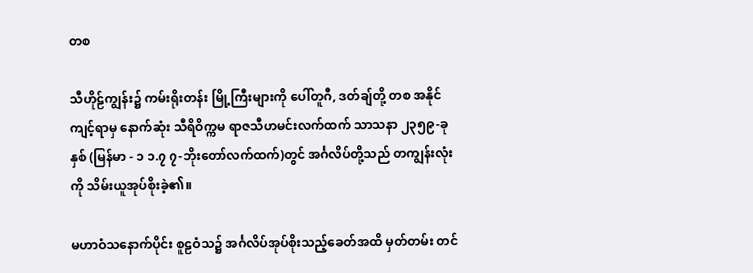တစ

သီဟိုဠ်ကျွန်း၌ ကမ်းရိုးတန်း မြို့ကြီးများကို ပေါ်တူဂီ, ဒတ်ချ်တို့ တစ အနိုင်ကျင့်ရာမှ နောက်ဆုံး သီရိဝိက္ကမ ရာဇသီဟမင်းလက်ထက် သာသနာ ၂၃၅၉-ခုနှစ် (မြန်မာ - ၁ ၁.၇ ၇-ဘိုးတော်လက်ထက်)တွင် အင်္ဂလိပ်တို့သည် တကျွန်းလုံးကို သိမ်းယူအုပ်စိုးခဲ့၏။

မဟာဝံသနောက်ပိုင်း စူဠဝံသ၌ အင်္ဂလိပ်အုပ်စိုးသည့်ခေတ်အထိ မှတ်တမ်း တင်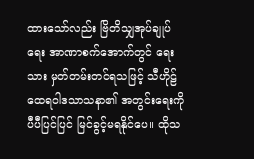ထားသော်လည်း ဗြိတိသျှအုပ်ချုပ်ရေး အာဏာစက်အောက်တွင် ရေးသား မှတ်တမ်းတင်ရသဖြင့် သီဟိုဠ် ထေရဝါဒသာသနာ၏ အတွင်းရေးကို ပီပီပြင်ပြင် မြင်ခွင့်မရနိုင်ပေ။ ထိုသ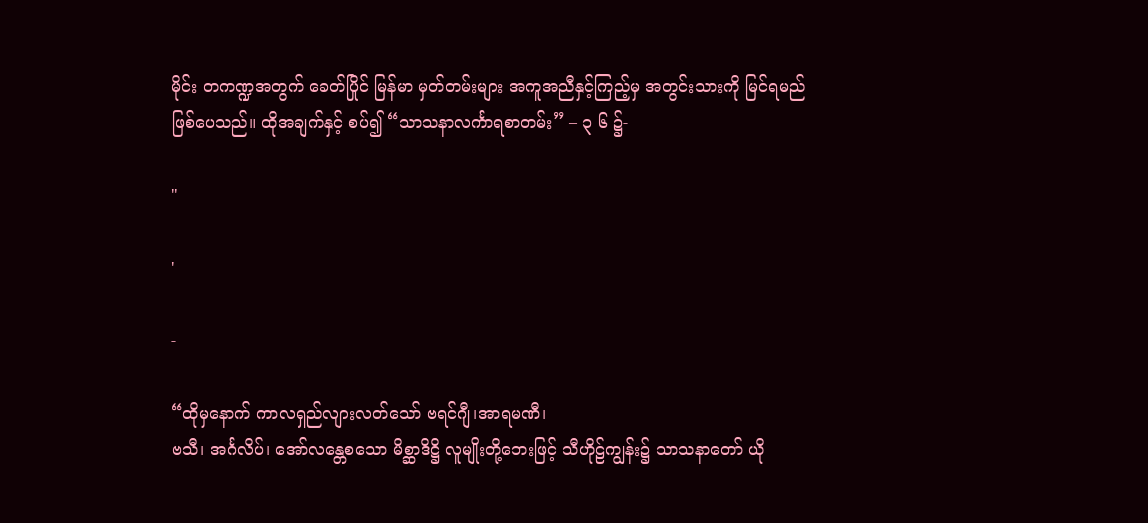မိုင်း တကဏ္ဍအတွက် ခေတ်ပြိုင် မြန်မာ မှတ်တမ်းများ အကူအညီနှင့်ကြည့်မှ အတွင်းသားကို မြင်ရမည်ဖြစ်ပေသည်။ ထိုအချက်နှင့် စပ်၍ “သာသနာလင်္ကာရစာတမ်း” – ၃ ၆ ၌-

"

'

-

“ထိုမှနောက် ကာလရှည်လျားလတ်သော် ဗရင်ဂျီ၊အာရမဏီ၊
ဗသီ၊ အင်္ဂလိပ်၊ အော်လန္တေစသော မိစ္ဆာဒိဋ္ဌိ လူမျိုးတို့ဘေးဖြင့် သီဟိုဠ်ကျွန်း၌ သာသနာတော် ယို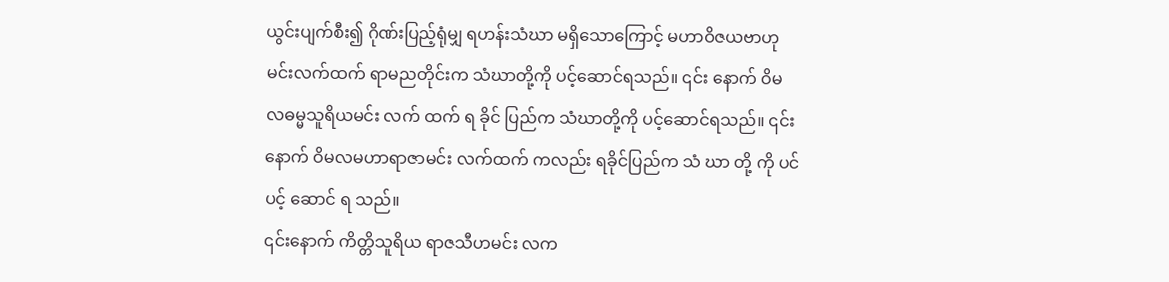ယွင်းပျက်စီး၍ ဂိုဏ်းပြည့်ရုံမျှ ရဟန်းသံဃာ မရှိသောကြောင့် မဟာဝိဇယဗာဟုမင်းလက်ထက် ရာမညတိုင်းက သံဃာတို့ကို ပင့်ဆောင်ရသည်။ ၎င်း နောက် ဝိမလဓမ္မသူရိယမင်း လက် ထက် ရ ခိုင် ပြည်က သံဃာတို့ကို ပင့်ဆောင်ရသည်။ ၎င်းနောက် ဝိမလမဟာရာဇာမင်း လက်ထက် ကလည်း ရခိုင်ပြည်က သံ ဃာ တို့ ကို ပင် ပင့် ဆောင် ရ သည်။
၎င်းနောက် ကိတ္တိသူရိယ ရာဇသီဟမင်း လက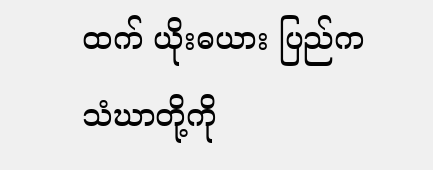ထက် ယိုးဓယား ပြည်က သံဃာတို့ကို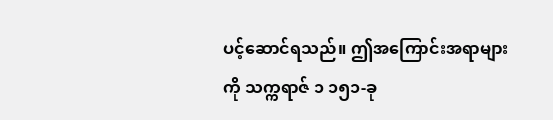ပင့်ဆောင်ရသည်။ ဤအကြောင်းအရာများ ကို သက္ကရာဇ် ၁ ၁၅၁-ခု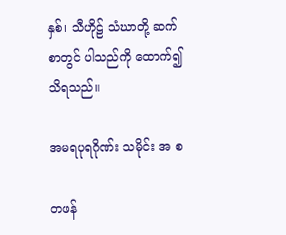နှစ်၊ သီဟိုဠ် သံဃာတို့ ဆက်စာတွင် ပါသည်ကို ထောက်၍ သိရသည်။

အမရပုရဂိုဏ်း သမိုင်း အ စ

တဖန်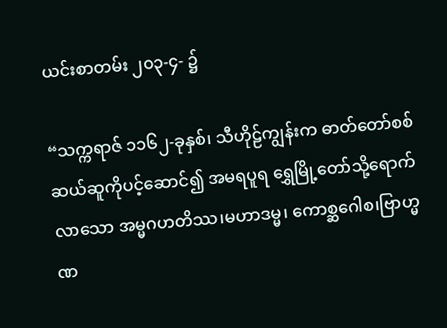ယင်းစာတမ်း ၂၀၃-၄- ၌

“သက္ကရာဇ် ၁၁၆၂-ခုနှစ်၊ သီဟိုဠ်ကျွန်းက ဓာတ်တော်စစ် ဆယ်ဆူကိုပင့်ဆောင်၍ အမရပူရ ရွှေမြို့တော်သို့ရောက်လာသော အမ္မဂဟတိဿ၊မဟာဒမ္မ၊ ကောစ္ဆဂေါစ၊ဗြာဟ္မဏ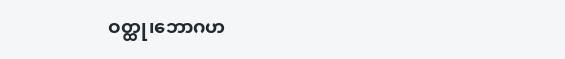ဝတ္ထု၊ဘောဂဟ